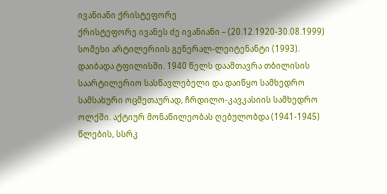ივანიანი ქრისტეფორე
ქრისტეფორე ივანეს ძე ივანიანი – (20.12.1920-30.08.1999) სომეხი არტილერიის გენერალ-ლეიტენანტი (1993).
დაიბადა ტფილისში. 1940 წელს დაამთავრა თბილისის საარტილერიო სასწავლებელი და დაიწყო სამხედრო სამსახური ოცმეთაურად, ჩრდილო-კავკასიის სამხედრო ოლქში. აქტიურ მონაწილეობას ღებულობდა (1941-1945) წლების, სსრკ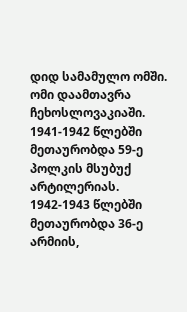დიდ სამამულო ომში. ომი დაამთავრა ჩეხოსლოვაკიაში.
1941-1942 წლებში მეთაურობდა 59-ე პოლკის მსუბუქ არტილერიას.
1942-1943 წლებში მეთაურობდა 36-ე არმიის,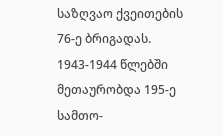საზღვაო ქვეითების 76-ე ბრიგადას.
1943-1944 წლებში მეთაურობდა 195-ე სამთო-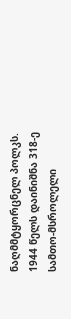ნაღმმტყორცნელ პოლკს.
1944 წელს დაინიშნა 318-ე სამთო-მსროლელი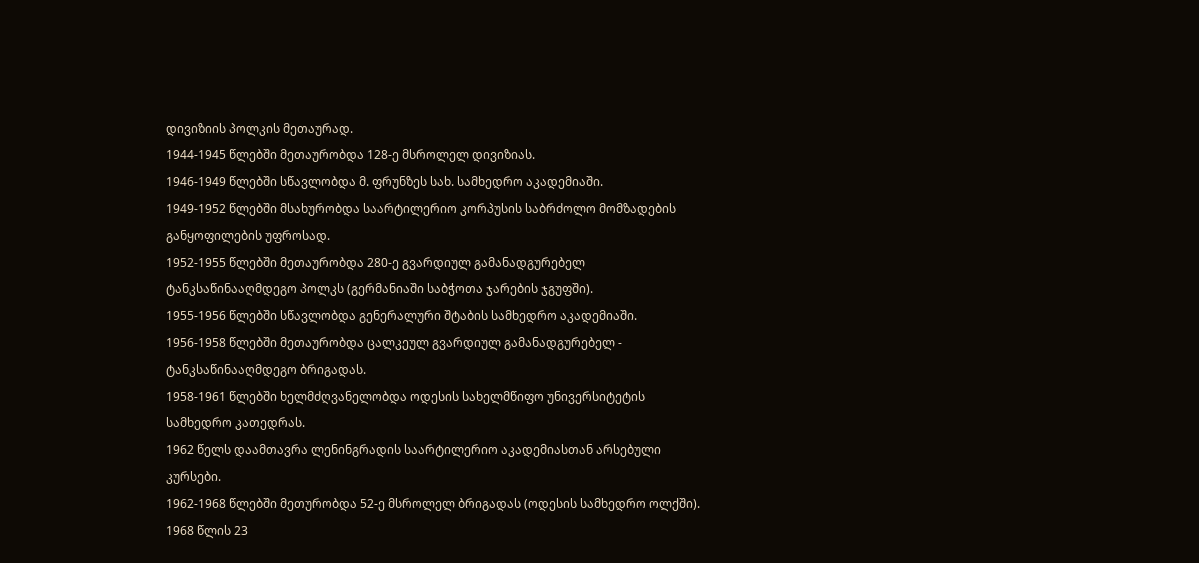დივიზიის პოლკის მეთაურად.
1944-1945 წლებში მეთაურობდა 128-ე მსროლელ დივიზიას.
1946-1949 წლებში სწავლობდა მ. ფრუნზეს სახ. სამხედრო აკადემიაში.
1949-1952 წლებში მსახურობდა საარტილერიო კორპუსის საბრძოლო მომზადების განყოფილების უფროსად.
1952-1955 წლებში მეთაურობდა 280-ე გვარდიულ გამანადგურებელ ტანკსაწინააღმდეგო პოლკს (გერმანიაში საბჭოთა ჯარების ჯგუფში).
1955-1956 წლებში სწავლობდა გენერალური შტაბის სამხედრო აკადემიაში.
1956-1958 წლებში მეთაურობდა ცალკეულ გვარდიულ გამანადგურებელ - ტანკსაწინააღმდეგო ბრიგადას.
1958-1961 წლებში ხელმძღვანელობდა ოდესის სახელმწიფო უნივერსიტეტის სამხედრო კათედრას.
1962 წელს დაამთავრა ლენინგრადის საარტილერიო აკადემიასთან არსებული კურსები.
1962-1968 წლებში მეთურობდა 52-ე მსროლელ ბრიგადას (ოდესის სამხედრო ოლქში).
1968 წლის 23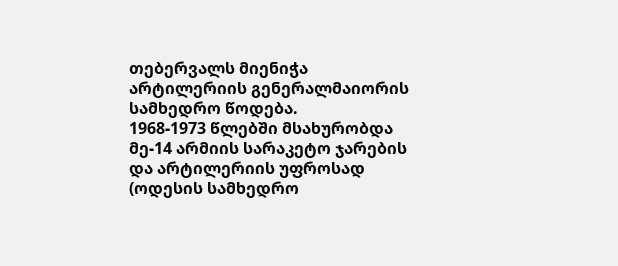თებერვალს მიენიჭა არტილერიის გენერალმაიორის სამხედრო წოდება.
1968-1973 წლებში მსახურობდა მე-14 არმიის სარაკეტო ჯარების და არტილერიის უფროსად (ოდესის სამხედრო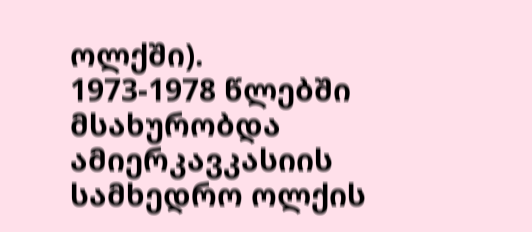ოლქში).
1973-1978 წლებში მსახურობდა ამიერკავკასიის სამხედრო ოლქის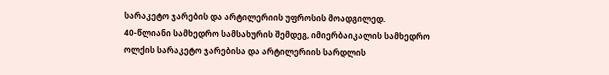სარაკეტო ჯარების და არტილერიის უფროსის მოადგილედ.
40-წლიანი სამხედრო სამსახურის შემდეგ, იმიერბაიკალის სამხედრო ოლქის სარაკეტო ჯარებისა და არტილერიის სარდლის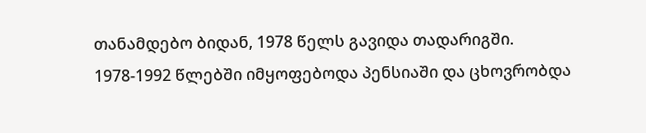თანამდებო ბიდან, 1978 წელს გავიდა თადარიგში.
1978-1992 წლებში იმყოფებოდა პენსიაში და ცხოვრობდა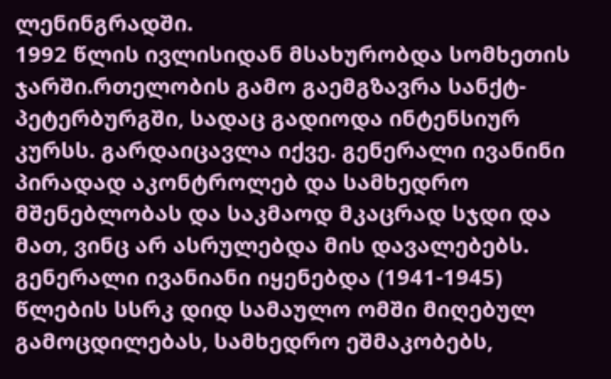ლენინგრადში.
1992 წლის ივლისიდან მსახურობდა სომხეთის ჯარში.რთელობის გამო გაემგზავრა სანქტ-პეტერბურგში, სადაც გადიოდა ინტენსიურ კურსს. გარდაიცავლა იქვე. გენერალი ივანინი პირადად აკონტროლებ და სამხედრო მშენებლობას და საკმაოდ მკაცრად სჯდი და მათ, ვინც არ ასრულებდა მის დავალებებს.
გენერალი ივანიანი იყენებდა (1941-1945) წლების სსრკ დიდ სამაულო ომში მიღებულ გამოცდილებას, სამხედრო ეშმაკობებს,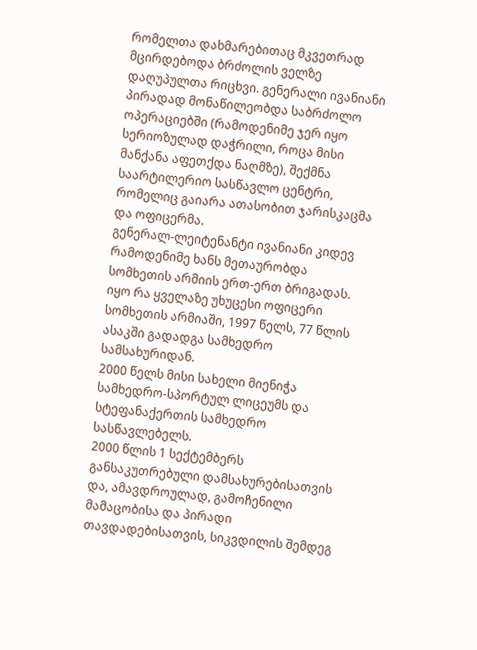რომელთა დახმარებითაც მკვეთრად მცირდებოდა ბრძოლის ველზე დაღუპულთა რიცხვი. გენერალი ივანიანი პირადად მონაწილეობდა საბრძოლო ოპერაციებში (რამოდენიმე ჯერ იყო სერიოზულად დაჭრილი, როცა მისი მანქანა აფეთქდა ნაღმზე), შექმნა საარტილერიო სასწავლო ცენტრი, რომელიც გაიარა ათასობით ჯარისკაცმა და ოფიცერმა.
გენერალ-ლეიტენანტი ივანიანი კიდევ რამოდენიმე ხანს მეთაურობდა სომხეთის არმიის ერთ-ერთ ბრიგადას. იყო რა ყველაზე უხუცესი ოფიცერი სომხეთის არმიაში, 1997 წელს, 77 წლის ასაკში გადადგა სამხედრო სამსახურიდან.
2000 წელს მისი სახელი მიენიჭა სამხედრო-სპორტულ ლიცეუმს და სტეფანაქერთის სამხედრო სასწავლებელს.
2000 წლის 1 სექტემბერს განსაკუთრებული დამსახურებისათვის და, ამავდროულად, გამოჩენილი მამაცობისა და პირადი თავდადებისათვის, სიკვდილის შემდეგ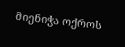მიენიჭა ოქროს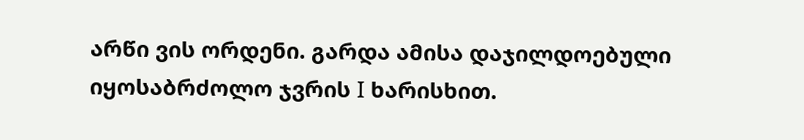არწი ვის ორდენი. გარდა ამისა დაჯილდოებული იყოსაბრძოლო ჯვრის I ხარისხით.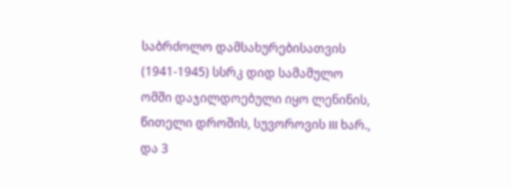საბრძოლო დამსახურებისათვის (1941-1945) სსრკ დიდ სამამულო ომში დაჯილდოებული იყო ლენინის, წითელი დროშის, სუვოროვის III ხარ., და 3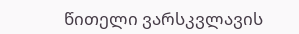წითელი ვარსკვლავის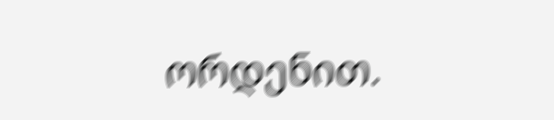ორდენით.